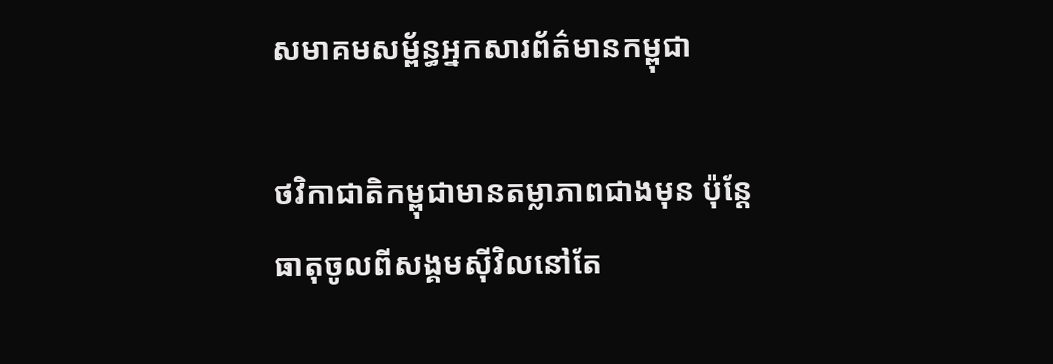សមាគមសម្ព័ន្ធអ្នកសារព័ត៌មានកម្ពុជា

ថវិកាជាតិកម្ពុជាមានតម្លាភាពជាងមុន ប៉ុន្តែ ធាតុចូលពីសង្គមស៊ីវិលនៅតែ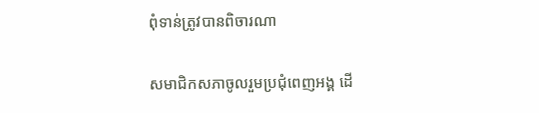ពុំទាន់ត្រូវបានពិចារណា

សមាជិកសភាចូលរួមប្រជុំពេញអង្គ ដើ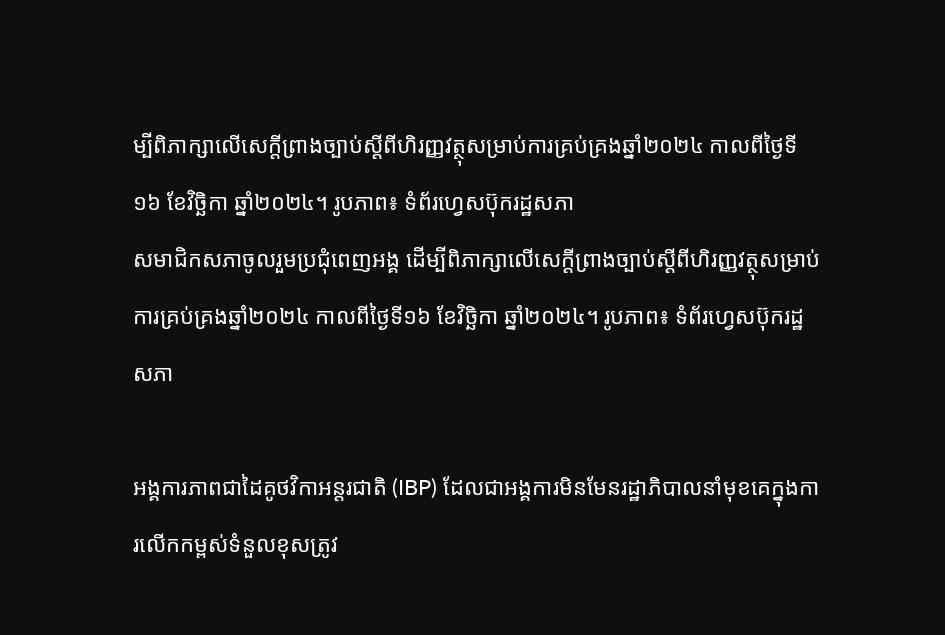ម្បីពិភាក្សាលើសេក្តីព្រាងច្បាប់ស្តីពីហិរញ្ញវត្ថុសម្រាប់ការគ្រប់គ្រងឆ្នាំ២០២៤ កាលពីថ្ងៃទី១៦ ខែវិច្ឆិកា ឆ្នាំ២០២៤។ រូបភាព៖ ទំព័រហ្វេសប៊ុករដ្ឋសភា
សមាជិកសភាចូលរួមប្រជុំពេញអង្គ ដើម្បីពិភាក្សាលើសេក្តីព្រាងច្បាប់ស្តីពីហិរញ្ញវត្ថុសម្រាប់ការគ្រប់គ្រងឆ្នាំ២០២៤ កាលពីថ្ងៃទី១៦ ខែវិច្ឆិកា ឆ្នាំ២០២៤។ រូបភាព៖ ទំព័រហ្វេសប៊ុករដ្ឋសភា

អង្គការភាពជាដៃគូថវិកាអន្តរជាតិ (IBP) ដែលជាអង្គការមិនមែនរដ្ឋាភិបាលនាំមុខគេក្នុងការលើកកម្ពស់ទំនួលខុសត្រូវ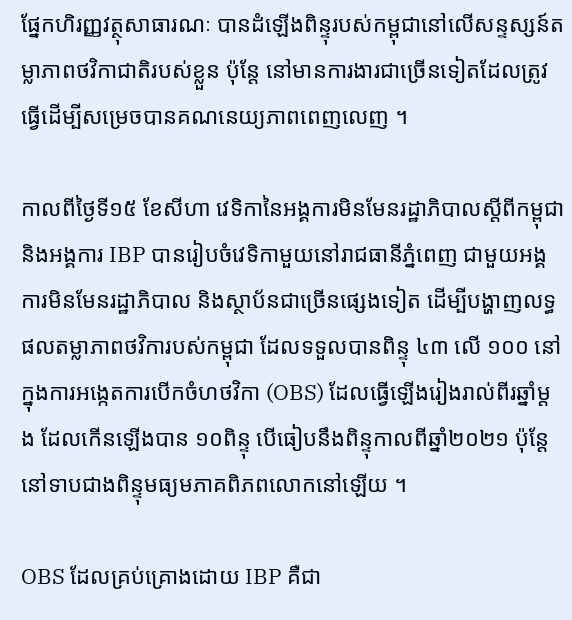ផ្នែកហិរញ្ញវត្ថុសាធារណៈ បានដំឡើងពិន្ទុរបស់កម្ពុជានៅលើសន្ទស្សន៍តម្លាភាពថវិកាជាតិរបស់ខ្លួន ប៉ុន្តែ នៅមានការងារជាច្រើនទៀតដែលត្រូវធ្វើដើម្បីសម្រេចបានគណនេយ្យភាពពេញលេញ ។

កាលពីថ្ងៃទី១៥ ខែសីហា វេទិកានៃអង្គការមិនមែនរដ្ឋាភិបាលស្តីពីកម្ពុជា និងអង្គការ IBP បានរៀបចំវេទិកាមួយនៅរាជធានីភ្នំពេញ ជាមួយអង្គការមិនមែនរដ្ឋាភិបាល និងស្ថាប័នជាច្រើនផ្សេងទៀត ដើម្បីបង្ហាញលទ្ធផលតម្លាភាពថវិការបស់កម្ពុជា ដែលទទួលបានពិន្ទុ ៤៣ លើ ១០០ នៅក្នុងការអង្កេតការបើកចំហថវិកា (OBS) ដែលធ្វើឡើងរៀងរាល់ពីរឆ្នាំម្ដង ដែលកើនឡើងបាន ១០ពិន្ទុ បើធៀបនឹងពិន្ទុកាលពីឆ្នាំ២០២១ ប៉ុន្តែ នៅទាបជាងពិន្ទុមធ្យមភាគពិភពលោកនៅឡើយ ។

OBS ដែលគ្រប់គ្រោងដោយ IBP គឺជា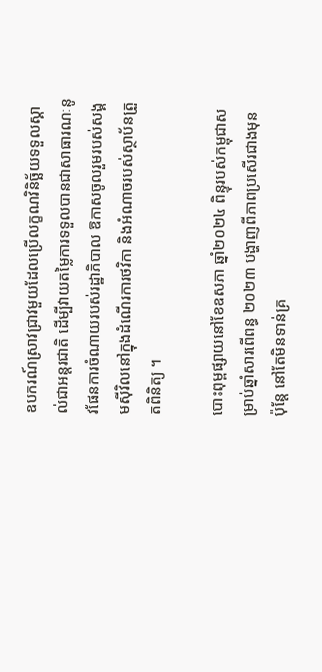ឧបករណ៍ស្រាវជ្រាវមួយដែលប្រើលក្ខណវិនិច្ឆ័យទទួលស្គាល់ជាអន្តរជាតិ ដើម្បីវាយតម្លៃការទទួលបានជាសាធារណៈនូវផែនការចំណាយរបស់រដ្ឋាភិបាល ឱកាសចូលរួមរបស់សង្គមស៊ីវិលនៅក្នុងដំណើរការថវិកា និងអំណាចរបស់ស្ថាប័នត្រួតពិនិត្យ ។

បោះពុម្ពផ្សាយនៅខែឧសភា ឆ្នាំ២០២៤ ពិន្ទុរបស់កម្ពុជាសម្រាប់ឆ្នាំសារពើពន្ធ ២០២៣ បង្ហាញពីភាពប្រសើរជាងមុន ប៉ុន្តែ នៅតែមិនទាន់គ្រ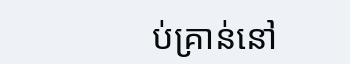ប់គ្រាន់នៅ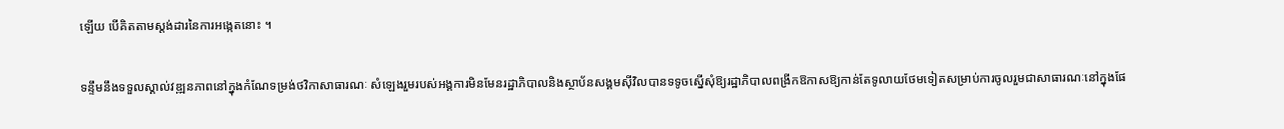ឡើយ បើគិតតាមស្តង់ដារនៃការអង្កេតនោះ ។

ទន្ទឹមនឹងទទួលស្គាល់វឌ្ឍនភាពនៅក្នុងកំណែទម្រង់ថវិកាសាធារណៈ សំឡេងរួមរបស់អង្គការមិនមែនរដ្ឋាភិបាលនិងស្ថាប័នសង្គមស៊ីវិលបានទទូចស្នើសុំឱ្យរដ្ឋាភិបាលពង្រីកឱកាសឱ្យកាន់តែទូលាយថែមទៀតសម្រាប់ការចូលរួមជាសាធារណៈនៅក្នុងផែ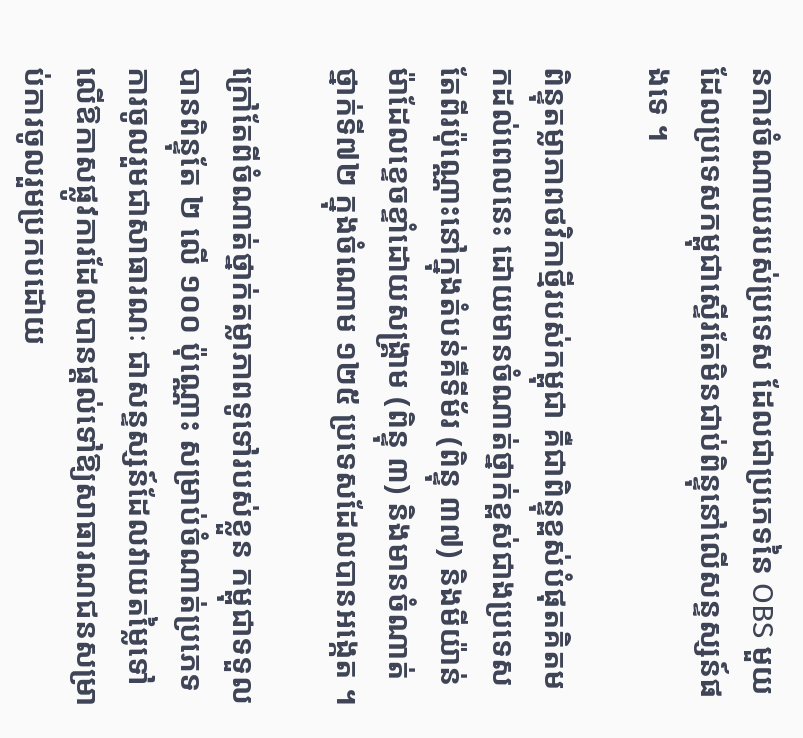នការចំណាយរបស់ប្រទេស ដែលជាប្រភេទនៃ OBS មួយដែលប្រទេសកម្ពុជាស្ទើរតែមិនជាប់ពិន្ទុនៅលើសន្ទស្សន៍ផងទេ ។

ពិន្ទុតម្លាភាពថវិកាថ្មីរបស់កម្ពុជា គឺជាពិន្ទុខ្ពស់បំផុតគិតមកដល់ពេលនេះ ដោយមានចំណាត់ថ្នាក់ខ្ពស់ជាងប្រទេសតែពីរប៉ុណ្ណោះនៅក្នុងតំបន់គឺទីម័រ (ពិន្ទុ ៣៧) និងមីយ៉ាន់ម៉ាដែលខ្ទេចខ្ទាំដោយសង្គ្រាម (ពិន្ទុ ៣) និងមានចំណាត់ថ្នាក់ទី៧២ ក្នុងចំណោម ១២៥ ប្រទេសដែលបានអង្កេត ។

ក្រៅតែពីចំណាត់ថ្នាក់តម្លាភាពទូទៅរបស់ខ្លួន កម្ពុជាទទួលបានពិន្ទុតែ ២ លើ ១០០ ប៉ុណ្ណោះ សម្រាប់ចំណាត់ប្រភេទការចូលរួមជាសាធារណៈ ជាសន្ទស្សន៍ដែលវាយតម្លៃទៅលើឱកាសផ្លូវការដែលបានផ្ដល់ទៅឱ្យសាធារណជនសម្រាប់ការចូលរួមប្រកបដោយ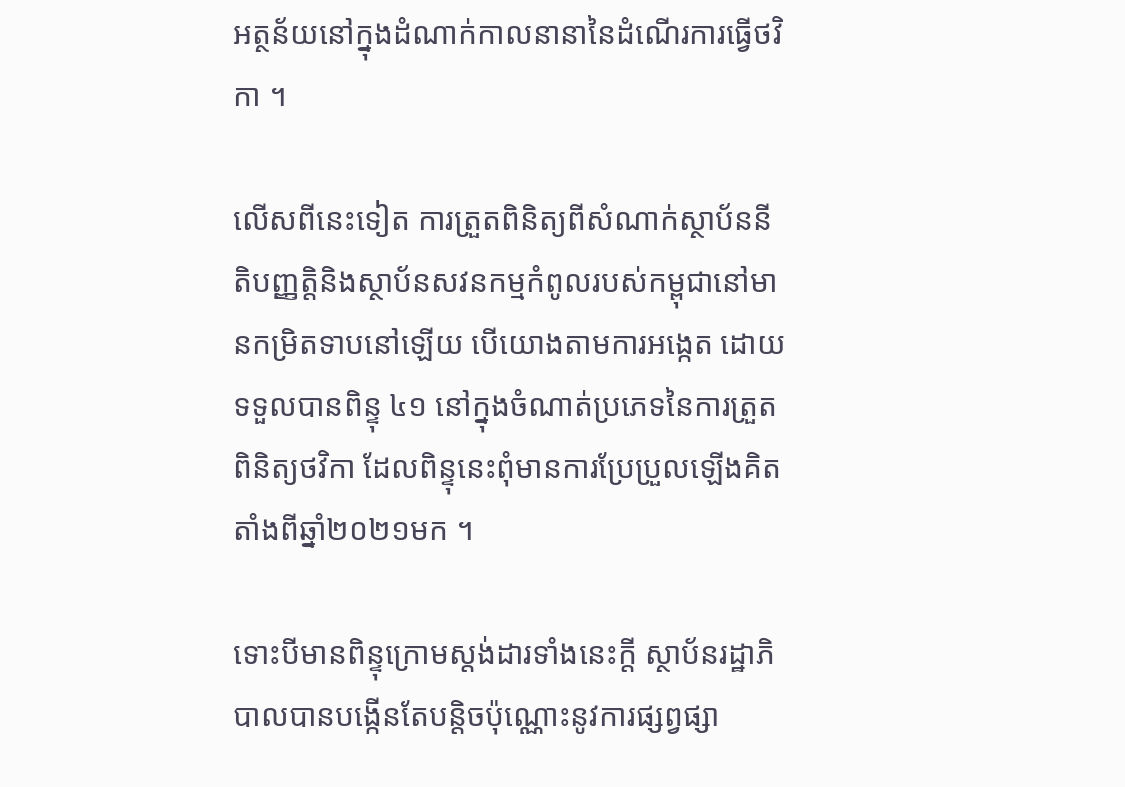អត្ថន័យនៅក្នុងដំណាក់កាលនានានៃដំណើរការធ្វើថវិកា ។

លើសពីនេះទៀត ការត្រួតពិនិត្យពីសំណាក់ស្ថាប័ននីតិបញ្ញត្តិនិងស្ថាប័នសវនកម្មកំពូលរបស់កម្ពុជានៅមានកម្រិតទាបនៅឡើយ បើយោងតាមការអង្កេត ដោយទទួលបានពិន្ទុ ៤១ នៅក្នុងចំណាត់ប្រភេទនៃការត្រួតពិនិត្យថវិកា ដែលពិន្ទុនេះពុំមានការប្រែប្រួលឡើងគិតតាំងពីឆ្នាំ២០២១មក ។

ទោះបីមានពិន្ទុក្រោមស្តង់ដារទាំងនេះក្ដី ស្ថាប័នរដ្ឋាភិបាលបានបង្កើនតែបន្តិចប៉ុណ្ណោះនូវការផ្សព្វផ្សា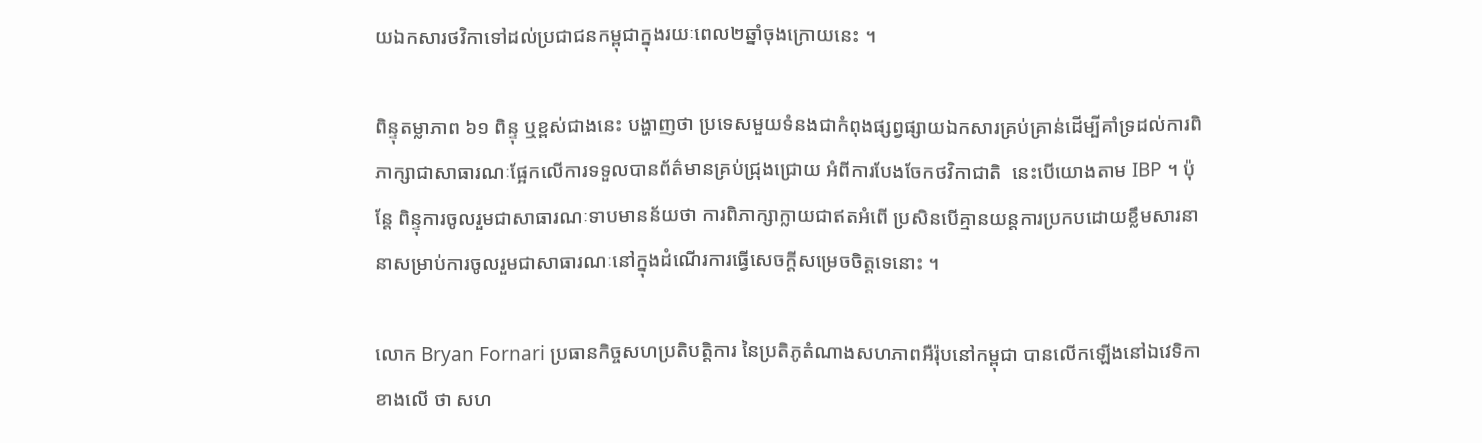យឯកសារថវិកាទៅដល់ប្រជាជនកម្ពុជាក្នុងរយៈពេល២ឆ្នាំចុងក្រោយនេះ ។

ពិន្ទុតម្លាភាព ៦១ ពិន្ទុ ឬខ្ពស់ជាងនេះ បង្ហាញថា ប្រទេសមួយទំនងជាកំពុងផ្សព្វផ្សាយឯកសារគ្រប់គ្រាន់ដើម្បីគាំទ្រដល់ការពិភាក្សាជាសាធារណៈផ្អែកលើការទទួលបានព័ត៌មានគ្រប់ជ្រុងជ្រោយ អំពីការបែងចែកថវិកាជាតិ  នេះបើយោងតាម IBP ។ ប៉ុន្តែ ពិន្ទុការចូលរួមជាសាធារណៈទាបមានន័យថា ការពិភាក្សាក្លាយជាឥតអំពើ ប្រសិនបើគ្មានយន្តការប្រកបដោយខ្លឹមសារនានាសម្រាប់ការចូលរួមជាសាធារណៈនៅក្នុងដំណើរការធ្វើសេចក្ដីសម្រេចចិត្តទេនោះ ។

លោក Bryan Fornari ប្រធានកិច្ចសហប្រតិបត្តិការ នៃប្រតិភូតំណាងសហភាពអឺរ៉ុបនៅកម្ពុជា បានលើកឡើងនៅឯវេទិកាខាងលើ ថា សហ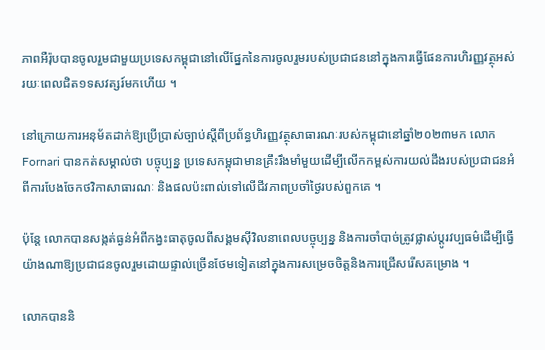ភាពអឺរ៉ុបបានចូលរួមជាមួយប្រទេសកម្ពុជានៅលើផ្នែកនៃការចូលរួមរបស់ប្រជាជននៅក្នុងការធ្វើផែនការហិរញ្ញវត្ថុអស់រយៈពេលជិត១ទសវត្សរ៍មកហើយ ។

នៅក្រោយការអនុម័តដាក់ឱ្យប្រើប្រាស់ច្បាប់ស្ដីពីប្រព័ន្ធហិរញ្ញវត្ថុសាធារណៈរបស់កម្ពុជានៅឆ្នាំ២០២៣មក លោក Fornari បានកត់សម្គាល់ថា បច្ចុប្បន្ន ប្រទេសកម្ពុជាមានគ្រឹះរឹងមាំមួយដើម្បីលើកកម្ពស់ការយល់ដឹងរបស់ប្រជាជនអំពីការបែងចែកថវិកាសាធារណៈ និងផលប៉ះពាល់ទៅលើជីវភាពប្រចាំថ្ងៃរបស់ពួកគេ ។

ប៉ុន្តែ លោកបានសង្កត់ធ្ងន់អំពីកង្វះធាតុចូលពីសង្គមស៊ីវិលនាពេលបច្ចុប្បន្ន និងការចាំបាច់ត្រូវផ្លាស់ប្ដូរវប្បធម៌ដើម្បីធ្វើយ៉ាងណាឱ្យប្រជាជនចូលរួមដោយផ្ទាល់ច្រើនថែមទៀតនៅក្នុងការសម្រេចចិត្តនិងការជ្រើសរើសគម្រោង ។

លោកបាននិ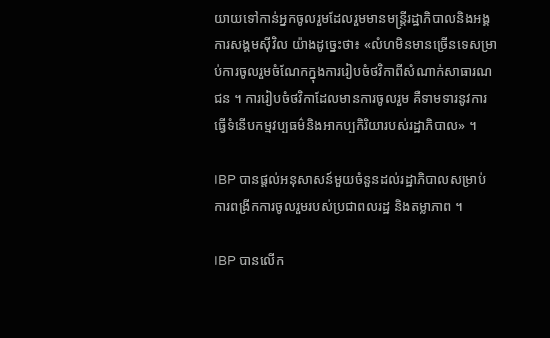យាយទៅកាន់អ្នកចូលរួមដែលរួមមានមន្ត្រីរដ្ឋាភិបាលនិងអង្គការសង្គមស៊ីវិល យ៉ាងដូច្នេះថា៖ «លំហមិនមានច្រើនទេសម្រាប់ការចូលរួមចំណែកក្នុងការរៀបចំថវិកាពីសំណាក់សាធារណជន ។ ការរៀបចំថវិកាដែលមានការចូលរួម គឺទាមទារនូវការធ្វើទំនើបកម្មវប្បធម៌និងអាកប្បកិរិយារបស់រដ្ឋាភិបាល» ។

IBP បានផ្ដល់អនុសាសន៍មួយចំនួនដល់រដ្ឋាភិបាលសម្រាប់ការពង្រីកការចូលរួមរបស់ប្រជាពលរដ្ឋ និងតម្លាភាព ។

IBP បានលើក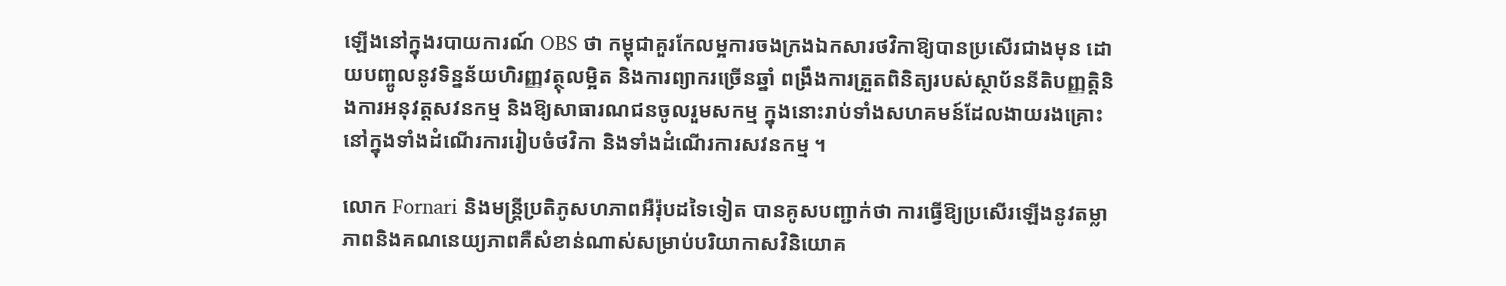ឡើងនៅក្នុងរបាយការណ៍ OBS ថា កម្ពុជាគួរកែលម្អការចងក្រងឯកសារថវិកាឱ្យបានប្រសើរជាងមុន ដោយបញ្ចូលនូវទិន្នន័យហិរញ្ញវត្ថុលម្អិត និងការព្យាករច្រើនឆ្នាំ ពង្រឹងការត្រួតពិនិត្យរបស់ស្ថាប័ននីតិបញ្ញត្តិនិងការអនុវត្តសវនកម្ម និងឱ្យសាធារណជនចូលរួមសកម្ម ក្នុងនោះរាប់ទាំងសហគមន៍ដែលងាយរងគ្រោះ នៅក្នុងទាំងដំណើរការរៀបចំថវិកា និងទាំងដំណើរការសវនកម្ម ។

លោក Fornari និងមន្ត្រីប្រតិភូសហភាពអឺរ៉ុបដទៃទៀត បានគូសបញ្ជាក់ថា ការធ្វើឱ្យប្រសើរឡើងនូវតម្លាភាពនិងគណនេយ្យភាពគឺសំខាន់ណាស់សម្រាប់បរិយាកាសវិនិយោគ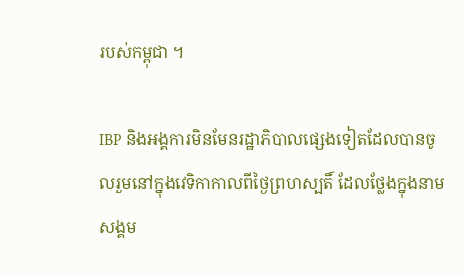របស់កម្ពុជា ។

IBP និងអង្គការមិនមែនរដ្ឋាភិបាលផ្សេងទៀតដែលបានចូលរួមនៅក្នុងវេទិកាកាលពីថ្ងៃព្រហស្បតិ៍ ដែលថ្លែងក្នុងនាមសង្គម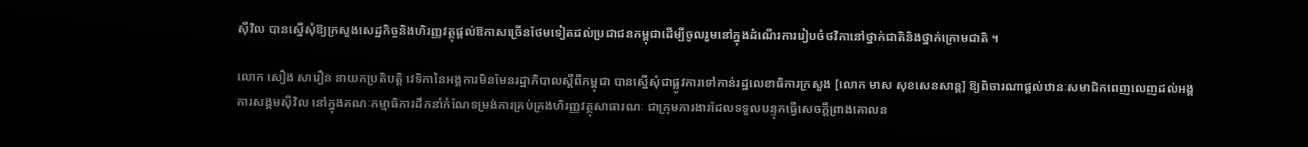ស៊ីវិល បានស្នើសុំឱ្យក្រសួងសេដ្ឋកិច្ចនិងហិរញ្ញវត្ថុផ្ដល់ឱកាសច្រើនថែមទៀតដល់ប្រជាជនកម្ពុជាដើម្បីចូលរួមនៅក្នុងដំណើរការរៀបចំថវិកានៅថ្នាក់ជាតិនិងថ្នាក់ក្រោមជាតិ ។

លោក សឿង សារឿន នាយកប្រតិបត្តិ វេទិកានៃអង្គការមិនមែនរដ្ឋាភិបាលស្តីពីកម្ពុជា បានស្នើសុំជាផ្លូវការទៅកាន់រដ្ឋលេខាធិការក្រសួង [លោក មាស សុខសេនសាន្ត] ឱ្យពិចារណាផ្ដល់ឋានៈសមាជិកពេញលេញដល់អង្គការសង្គមស៊ីវិល នៅក្នុងគណៈកម្មាធិការដឹកនាំកំណែទម្រង់ការគ្រប់គ្រងហិរញ្ញវត្ថុសាធារណៈ ជាក្រុមការងារដែលទទួលបន្ទុកធ្វើសេចក្ដីព្រាងគោលន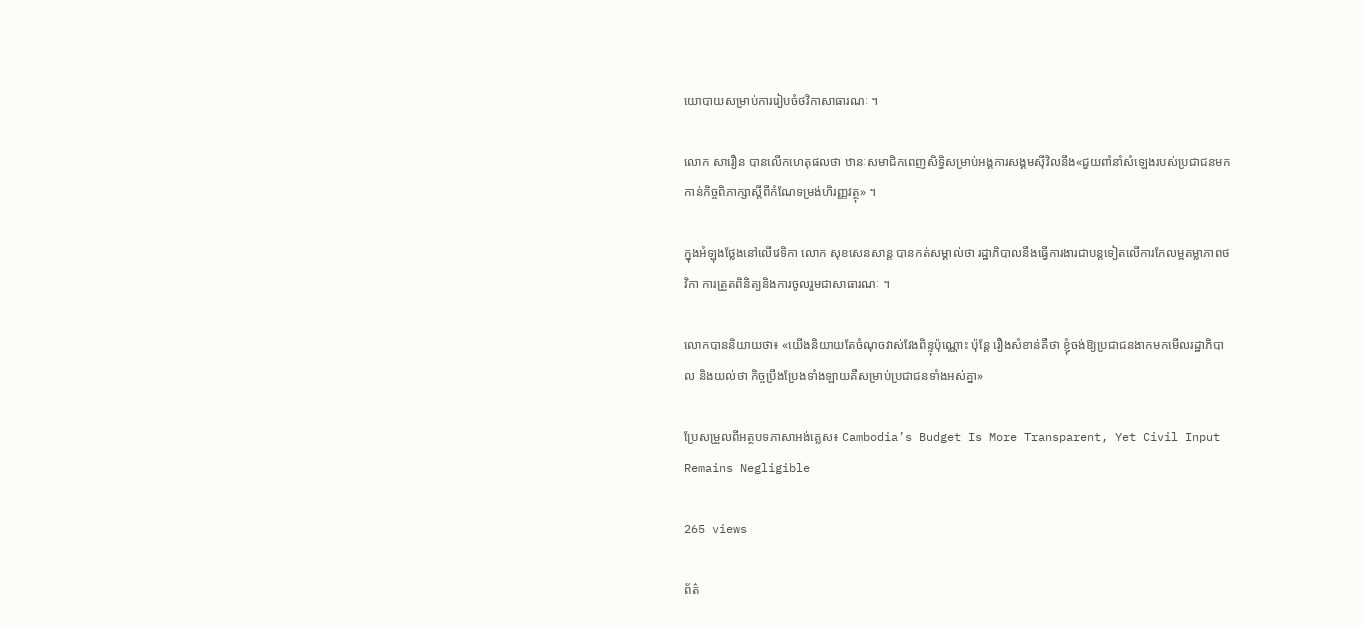យោបាយសម្រាប់ការរៀបចំថវិកាសាធារណៈ ។

លោក សារឿន បានលើកហេតុផលថា ឋានៈសមាជិកពេញសិទ្ធិសម្រាប់អង្គការសង្គមស៊ីវិលនឹង«ជួយពាំនាំសំឡេងរបស់ប្រជាជនមកកាន់កិច្ចពិភាក្សាស្ដីពីកំណែទម្រង់ហិរញ្ញវត្ថុ» ។

ក្នុងអំឡុងថ្លែងនៅលើវេទិកា លោក សុខសេនសាន្ត បានកត់សម្គាល់ថា រដ្ឋាភិបាលនឹងធ្វើការងារជាបន្តទៀតលើការកែលម្អតម្លាភាពថវិកា ការត្រួតពិនិត្យនិងការចូលរួមជាសាធារណៈ ។

លោកបាននិយាយថា៖ «យើងនិយាយតែចំណុចវាស់វែងពិន្ទុប៉ុណ្ណោះ ប៉ុន្តែ រឿងសំខាន់គឺថា ខ្ញុំចង់ឱ្យប្រជាជនងាកមកមើលរដ្ឋាភិបាល និងយល់ថា កិច្ចប្រឹងប្រែងទាំងឡាយគឺសម្រាប់ប្រជាជនទាំងអស់គ្នា»

ប្រែសម្រួលពីអត្ថបទភាសាអង់គ្លេស៖ Cambodia’s Budget Is More Transparent, Yet Civil Input Remains Negligible

265 views

ព័ត៌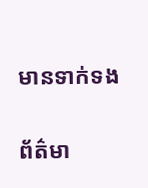មានទាក់ទង

ព័ត៌មា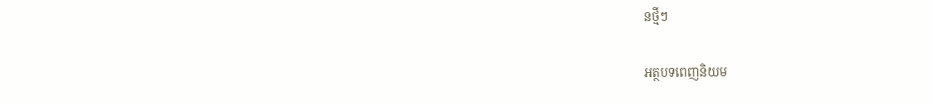នថ្មីៗ

អត្ថបទពេញនិយម